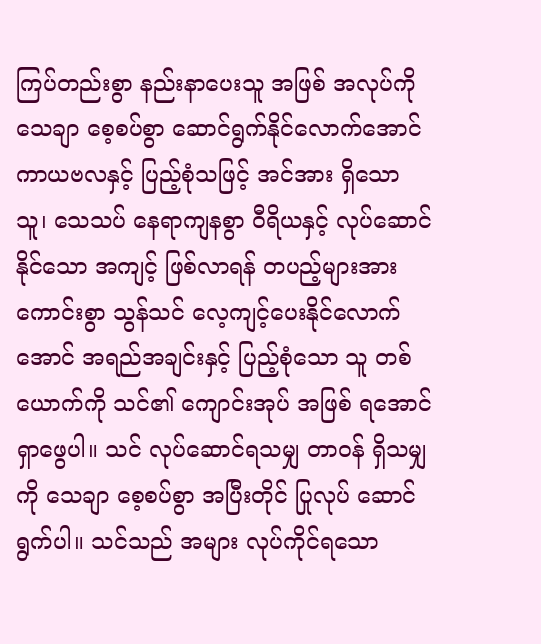ကြပ်တည်းစွာ နည်းနာပေးသူ အဖြစ် အလုပ်ကို သေချာ စေ့စပ်စွာ ဆောင်ရွက်နိုင်လောက်အောင် ကာယဗလနှင့် ပြည့်စုံသဖြင့် အင်အား ရှိသော သူ၊ သေသပ် နေရာကျနစွာ ဝီရိယနှင့် လုပ်ဆောင်နိုင်သော အကျင့် ဖြစ်လာရန် တပည့်များအား ကောင်းစွာ သွန်သင် လေ့ကျင့်ပေးနိုင်လောက်အောင် အရည်အချင်းနှင့် ပြည့်စုံသော သူ တစ်ယောက်ကို သင်၏ ကျောင်းအုပ် အဖြစ် ရအောင် ရှာဖွေပါ။ သင် လုပ်ဆောင်ရသမျှ တာဝန် ရှိသမျှကို သေချာ စေ့စပ်စွာ အပြီးတိုင် ပြုလုပ် ဆောင်ရွက်ပါ။ သင်သည် အများ လုပ်ကိုင်ရသော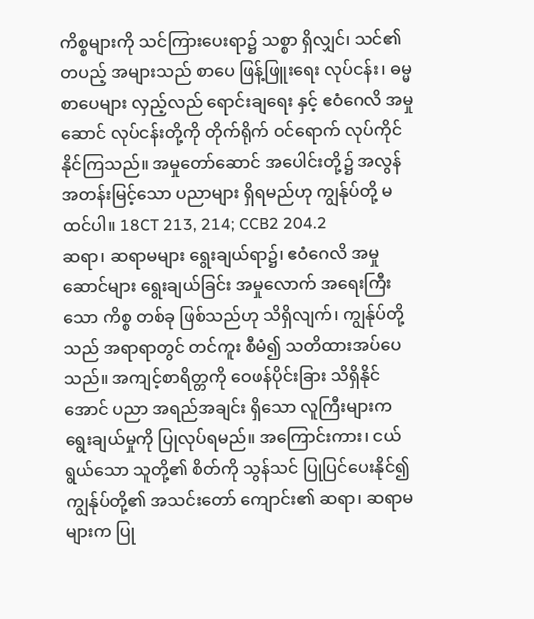ကိစ္စများကို သင်ကြားပေးရာ၌ သစ္စာ ရှိလျှင်၊ သင်၏ တပည့် အများသည် စာပေ ဖြန့်ဖြူးရေး လုပ်ငန်း၊ ဓမ္မစာပေများ လှည့်လည် ရောင်းချရေး နှင့် ဧဝံဂေလိ အမှုဆောင် လုပ်ငန်းတို့ကို တိုက်ရိုက် ဝင်ရောက် လုပ်ကိုင်နိုင်ကြသည်။ အမှုတော်ဆောင် အပေါင်းတို့၌ အလွန် အတန်းမြင့်သော ပညာများ ရှိရမည်ဟု ကျွန်ုပ်တို့ မထင်ပါ။ 18CT 213, 214; CCB2 204.2
ဆရာ၊ ဆရာမများ ရွေးချယ်ရာ၌၊ ဧဝံဂေလိ အမှုဆောင်များ ရွေးချယ်ခြင်း အမှုလောက် အရေးကြီးသော ကိစ္စ တစ်ခု ဖြစ်သည်ဟု သိရှိလျက်၊ ကျွန်ုပ်တို့သည် အရာရာတွင် တင်ကူး စီမံ၍ သတိထားအပ်ပေသည်။ အကျင့်စာရိတ္တကို ဝေဖန်ပိုင်းခြား သိရှိနိုင်အောင် ပညာ အရည်အချင်း ရှိသော လူကြီးများက ရွေးချယ်မှုကို ပြုလုပ်ရမည်။ အကြောင်းကား၊ ငယ်ရွယ်သော သူတို့၏ စိတ်ကို သွန်သင် ပြုပြင်ပေးနိုင်၍ ကျွန်ုပ်တို့၏ အသင်းတော် ကျောင်း၏ ဆရာ၊ ဆရာမများက ပြု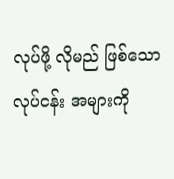လုပ်ဖို့ လိုမည် ဖြစ်သော လုပ်ငန်း အများကို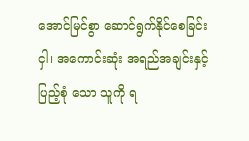အောင်မြင်စွာ ဆောင်ရွက်နိုင်စေခြင်းငှါ၊ အကောင်းဆုံး အရည်အချင်းနှင့် ပြည့်စုံ သော သူကို ရ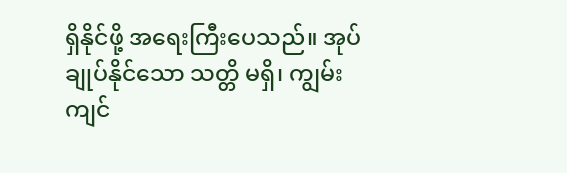ရှိနိုင်ဖို့ အရေးကြီးပေသည်။ အုပ်ချုပ်နိုင်သော သတ္တိ မရှိ၊ ကျွမ်းကျင်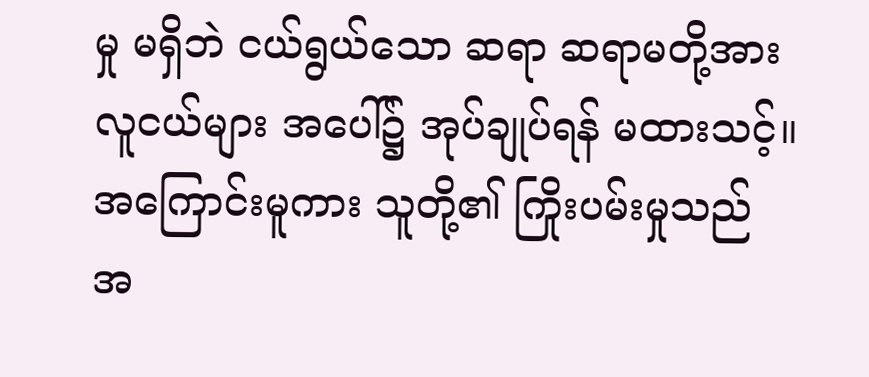မှု မရှိဘဲ ငယ်ရွယ်သော ဆရာ ဆရာမတို့အား လူငယ်များ အပေါ်၌ အုပ်ချုပ်ရန် မထားသင့်။ အကြောင်းမူကား သူတို့၏ ကြိုးပမ်းမှုသည် အ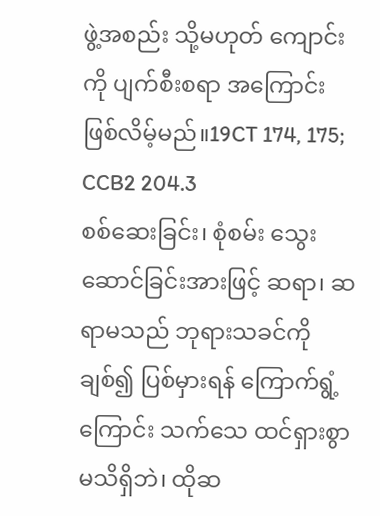ဖွဲ့အစည်း သို့မဟုတ် ကျောင်းကို ပျက်စီးစရာ အကြောင်း ဖြစ်လိမ့်မည်။19CT 174, 175; CCB2 204.3
စစ်ဆေးခြင်း၊ စုံစမ်း သွေးဆောင်ခြင်းအားဖြင့် ဆရာ၊ ဆရာမသည် ဘုရားသခင်ကို ချစ်၍ ပြစ်မှားရန် ကြောက်ရွံ့ကြောင်း သက်သေ ထင်ရှားစွာ မသိရှိဘဲ၊ ထိုဆ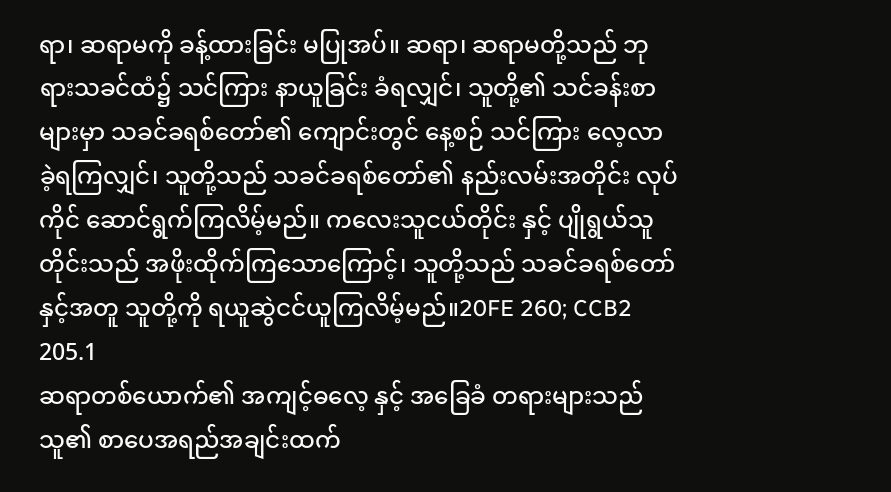ရာ၊ ဆရာမကို ခန့်ထားခြင်း မပြုအပ်။ ဆရာ၊ ဆရာမတို့သည် ဘုရားသခင်ထံ၌ သင်ကြား နာယူခြင်း ခံရလျှင်၊ သူတို့၏ သင်ခန်းစာများမှာ သခင်ခရစ်တော်၏ ကျောင်းတွင် နေ့စဉ် သင်ကြား လေ့လာခဲ့ရကြလျှင်၊ သူတို့သည် သခင်ခရစ်တော်၏ နည်းလမ်းအတိုင်း လုပ်ကိုင် ဆောင်ရွက်ကြလိမ့်မည်။ ကလေးသူငယ်တိုင်း နှင့် ပျိုရွယ်သူတိုင်းသည် အဖိုးထိုက်ကြသောကြောင့်၊ သူတို့သည် သခင်ခရစ်တော် နှင့်အတူ သူတို့ကို ရယူဆွဲငင်ယူကြလိမ့်မည်။20FE 260; CCB2 205.1
ဆရာတစ်ယောက်၏ အကျင့်ဓလေ့ နှင့် အခြေခံ တရားများသည် သူ၏ စာပေအရည်အချင်းထက်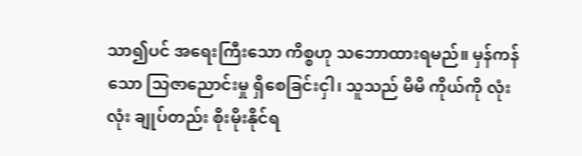သာ၍ပင် အရေးကြီးသော ကိစ္စဟု သဘောထားရမည်။ မှန်ကန်သော သြဇာညောင်းမှု ရှိစေခြင်းငှါ၊ သူသည် မိမိ ကိုယ်ကို လုံးလုံး ချုပ်တည်း စိုးမိုးနိုင်ရ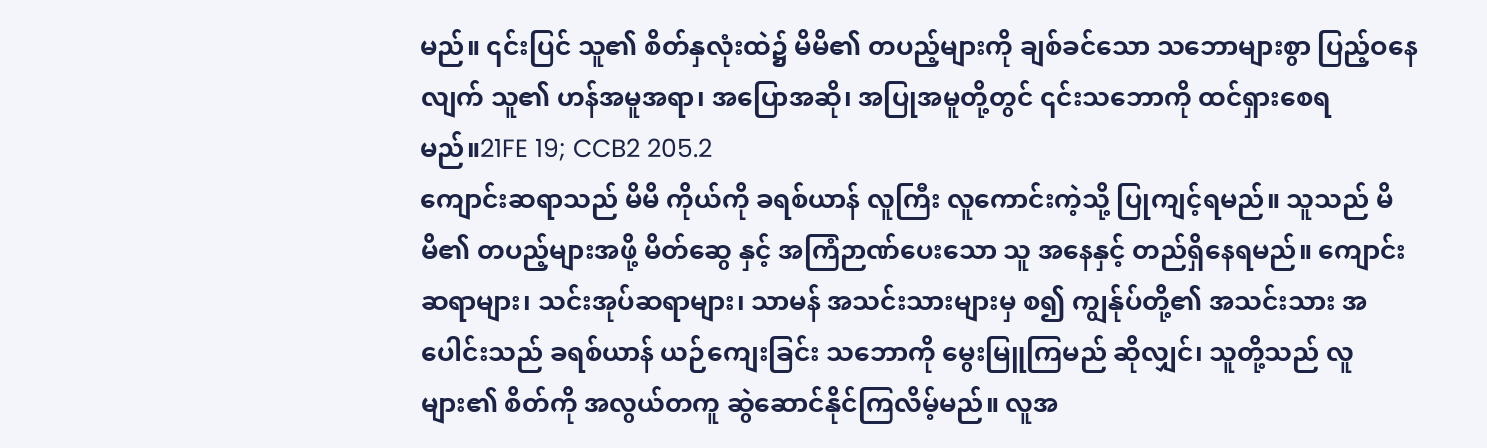မည်။ ၎င်းပြင် သူ၏ စိတ်နှလုံးထဲ၌ မိမိ၏ တပည့်များကို ချစ်ခင်သော သဘောများစွာ ပြည့်ဝနေလျက် သူ၏ ဟန်အမူအရာ၊ အပြောအဆို၊ အပြုအမူတို့တွင် ၎င်းသဘောကို ထင်ရှားစေရမည်။21FE 19; CCB2 205.2
ကျောင်းဆရာသည် မိမိ ကိုယ်ကို ခရစ်ယာန် လူကြီး လူကောင်းကဲ့သို့ ပြုကျင့်ရမည်။ သူသည် မိမိ၏ တပည့်များအဖို့ မိတ်ဆွေ နှင့် အကြံဉာဏ်ပေးသော သူ အနေနှင့် တည်ရှိနေရမည်။ ကျောင်းဆရာများ၊ သင်းအုပ်ဆရာများ၊ သာမန် အသင်းသားများမှ စ၍ ကျွန်ုပ်တို့၏ အသင်းသား အပေါင်းသည် ခရစ်ယာန် ယဉ်ကျေးခြင်း သဘောကို မွေးမြူကြမည် ဆိုလျှင်၊ သူတို့သည် လူများ၏ စိတ်ကို အလွယ်တကူ ဆွဲဆောင်နိုင်ကြလိမ့်မည်။ လူအ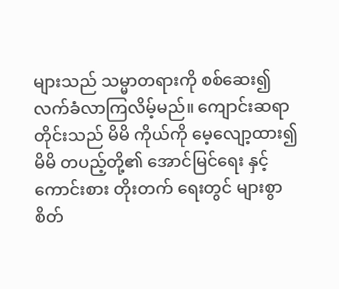များသည် သမ္မာတရားကို စစ်ဆေး၍ လက်ခံလာကြလိမ့်မည်။ ကျောင်းဆရာ တိုင်းသည် မိမိ ကိုယ်ကို မေ့လျော့ထား၍ မိမိ တပည့်တို့၏ အောင်မြင်ရေး နှင့် ကောင်းစား တိုးတက် ရေးတွင် များစွာ စိတ်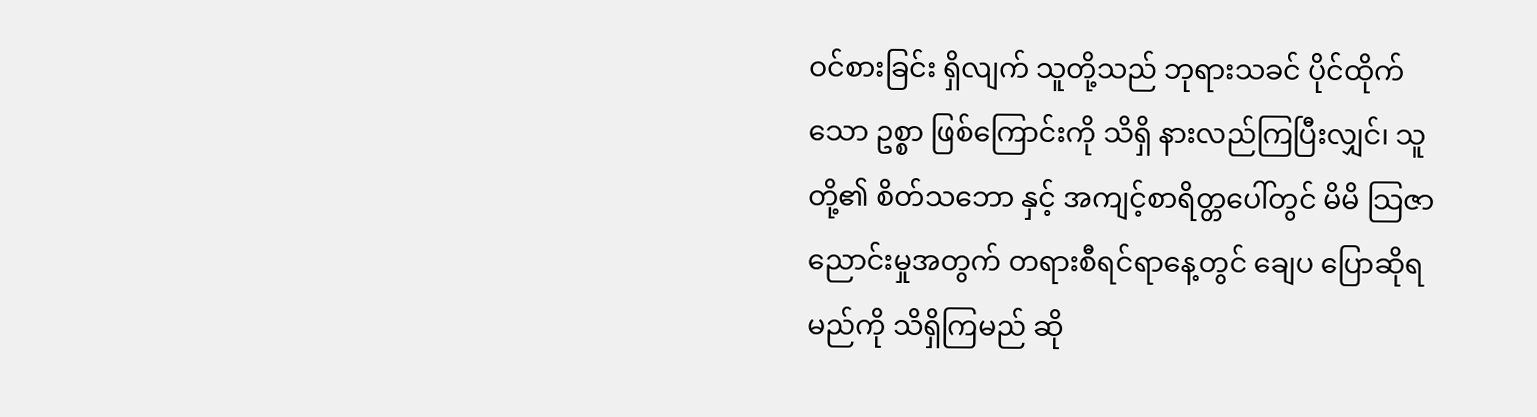ဝင်စားခြင်း ရှိလျက် သူတို့သည် ဘုရားသခင် ပိုင်ထိုက်သော ဥစ္စာ ဖြစ်ကြောင်းကို သိရှိ နားလည်ကြပြီးလျှင်၊ သူတို့၏ စိတ်သဘော နှင့် အကျင့်စာရိတ္တပေါ်တွင် မိမိ သြဇာညောင်းမှုအတွက် တရားစီရင်ရာနေ့တွင် ချေပ ပြောဆိုရမည်ကို သိရှိကြမည် ဆို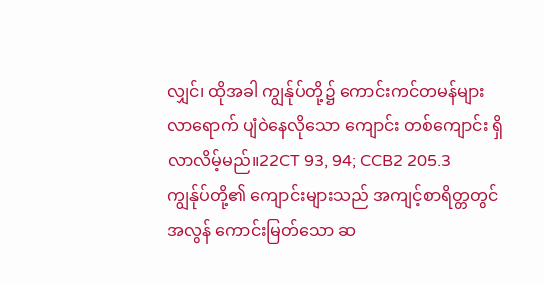လျှင်၊ ထိုအခါ ကျွန်ုပ်တို့၌ ကောင်းကင်တမန်များ လာရောက် ပျံဝဲနေလိုသော ကျောင်း တစ်ကျောင်း ရှိလာလိမ့်မည်။22CT 93, 94; CCB2 205.3
ကျွန်ုပ်တို့၏ ကျောင်းများသည် အကျင့်စာရိတ္တတွင် အလွန် ကောင်းမြတ်သော ဆ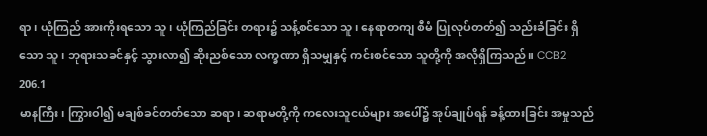ရာ၊ ယုံကြည် အားကိုးရသော သူ၊ ယုံကြည်ခြင်း တရား၌ သန့်စင်သော သူ၊ နေရာတကျ စီမံ ပြုလုပ်တတ်၍ သည်းခံခြင်း ရှိသော သူ၊ ဘုရားသခင်နှင့် သွားလာ၍ ဆိုးညစ်သော လက္ခဏာ ရှိသမျှနှင့် ကင်းစင်သော သူတို့ကို အလိုရှိကြသည်။ CCB2 206.1
မာနကြီး၊ ကြွားဝါ၍ မချစ်ခင်တတ်သော ဆရာ၊ ဆရာမတို့ကို ကလေးသူငယ်များ အပေါ်၌ အုပ်ချုပ်ရန် ခန့်ထားခြင်း အမှုသည်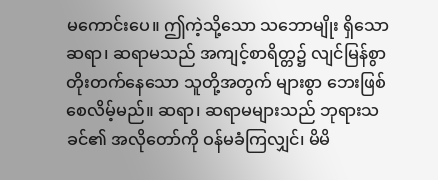မကောင်းပေ။ ဤကဲ့သို့သော သဘောမျိုး ရှိသော ဆရာ၊ ဆရာမသည် အကျင့်စာရိတ္တ၌ လျင်မြန်စွာ တိုးတက်နေသော သူတို့အတွက် များစွာ ဘေးဖြစ်စေလိမ့်မည်။ ဆရာ၊ ဆရာမများသည် ဘုရားသခင်၏ အလိုတော်ကို ဝန်မခံကြလျှင်၊ မိမိ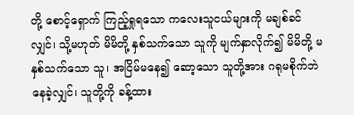တို့ စောင့်ရှောက် ကြည့်ရှုရသော ကလေးသူငယ်များကို မချစ်ခင်လျှင်၊ သို့မဟုတ် မိမိတို့ နှစ်သက်သော သူကို မျက်နှာလိုက်၍ မိမိတို့ မနှစ်သက်သော သူ၊ အငြိမ်မနေ၍ ဆော့သော သူတို့အား ဂရုမစိုက်ဘဲ နေခဲ့လျှင်၊ သူတို့ကို ခန့်ထား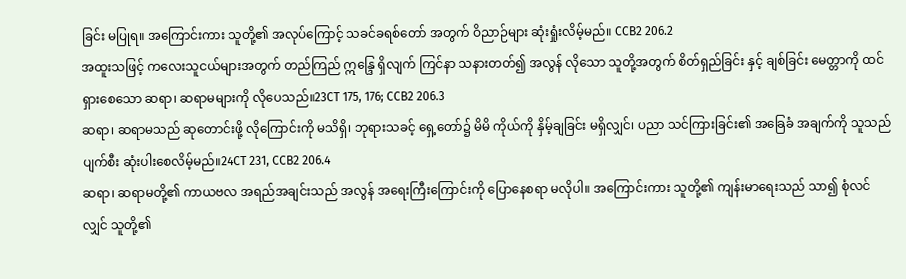ခြင်း မပြုရ။ အကြောင်းကား သူတို့၏ အလုပ်ကြောင့် သခင်ခရစ်တော် အတွက် ဝိညာဉ်များ ဆုံးရှုံးလိမ့်မည်။ CCB2 206.2
အထူးသဖြင့် ကလေးသူငယ်များအတွက် တည်ကြည် ဣန္ဒြေ ရှိလျက် ကြင်နာ သနားတတ်၍ အလွန် လိုသော သူတို့အတွက် စိတ်ရှည်ခြင်း နှင့် ချစ်ခြင်း မေတ္တာကို ထင်ရှားစေသော ဆရာ၊ ဆရာမများကို လိုပေသည်။23CT 175, 176; CCB2 206.3
ဆရာ၊ ဆရာမသည် ဆုတောင်းဖို့ လိုကြောင်းကို မသိရှိ၊ ဘုရားသခင့် ရှေ့တော်၌ မိမိ ကိုယ်ကို နှိမ့်ချခြင်း မရှိလျှင်၊ ပညာ သင်ကြားခြင်း၏ အခြေခံ အချက်ကို သူသည် ပျက်စီး ဆုံးပါးစေလိမ့်မည်။24CT 231, CCB2 206.4
ဆရာ၊ ဆရာမတို့၏ ကာယဗလ အရည်အချင်းသည် အလွန် အရေးကြီးကြောင်းကို ပြောနေစရာ မလိုပါ။ အကြောင်းကား သူတို့၏ ကျန်းမာရေးသည် သာ၍ စုံလင်လျှင် သူတို့၏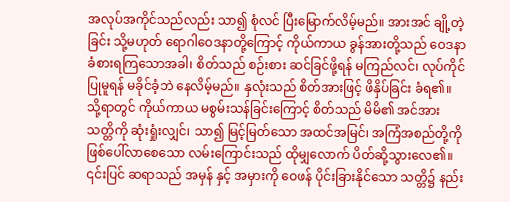အလုပ်အကိုင်သည်လည်း သာ၍ စုံလင် ပြီးမြောက်လိမ့်မည်။ အားအင် ချို့တဲ့ခြင်း သို့မဟုတ် ရောဂါဝေဒနာတို့ကြောင့် ကိုယ်ကာယ ခွန်အားတို့သည် ဝေဒနာ ခံစားရကြသောအခါ၊ စိတ်သည် စဉ်းစား ဆင်ခြင်ဖို့ရန် မကြည်လင်၊ လုပ်ကိုင် ပြုမူရန် မခိုင်ခံ့ဘဲ နေလိမ့်မည်။ နှလုံးသည် စိတ်အားဖြင့် ဖိနှိပ်ခြင်း ခံရ၏။ သို့ရာတွင် ကိုယ်ကာယ မစွမ်းသန်ခြင်းကြောင့် စိတ်သည် မိမိ၏ အင်အား သတ္တိကို ဆုံးရှုံးလျှင်၊ သာ၍ မြင့်မြတ်သော အထင်အမြင်၊ အကြံအစည်တို့ကို ဖြစ်ပေါ်လာစေသော လမ်းကြောင်းသည် ထိုမျှလောက် ပိတ်ဆို့သွားလေ၏။ ၎င်းပြင် ဆရာသည် အမှန် နှင့် အမှားကို ဝေဖန် ပိုင်းခြားနိုင်သော သတ္တိ၌ နည်း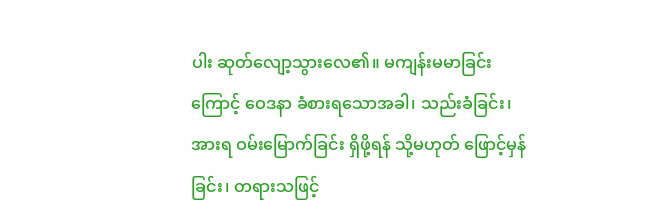ပါး ဆုတ်လျော့သွားလေ၏။ မကျန်းမမာခြင်းကြောင့် ဝေဒနာ ခံစားရသောအခါ၊ သည်းခံခြင်း၊ အားရ ဝမ်းမြောက်ခြင်း ရှိဖို့ရန် သို့မဟုတ် ဖြောင့်မှန်ခြင်း၊ တရားသဖြင့်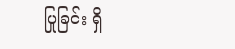ပြုခြင်း ရှိ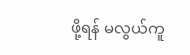ဖို့ရန် မလွယ်ကူ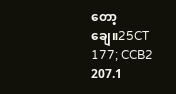တော့ချေ။25CT 177; CCB2 207.1